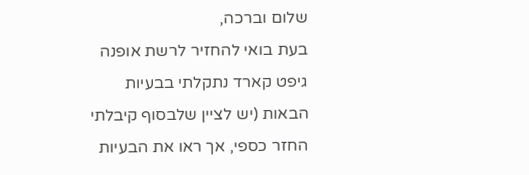שלום וברכה,
בעת בואי להחזיר לרשת אופנה גיפט קארד נתקלתי בבעיות הבאות (יש לציין שלבסוף קיבלתי החזר כספי, אך ראו את הבעיות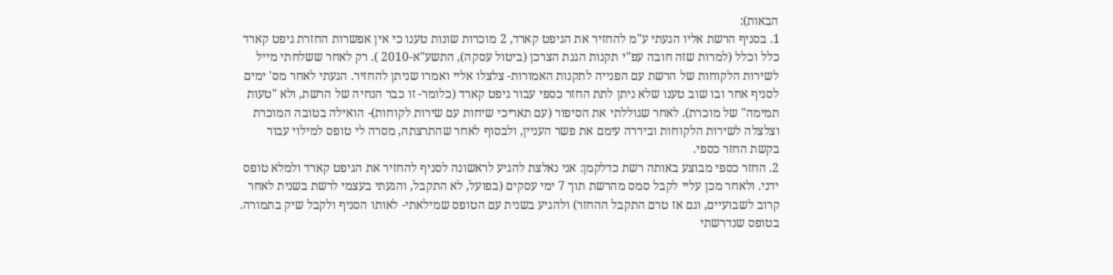הבאות):
1. בסניף הרשת אליו הגעתי ע"מ להחזיר את הגיפט קארד, 2 מוכרות שונות טענו כי אין אפשרות החזרת גיפט קארד כלל וכלל (למרות שזה חובה עפ"י תקנות הגנת הצרכן (ביטול עסקה), התשע"א-2010 ). רק לאחר ששלחתי מייל לשירות הלקוחות של הרשת עם הפנייה לתקנות האמורות- צלצלו אליי ואמרו שניתן להחזיר. הגעתי לאחר מס' ימים לסניף אחר ובו שוב טענו שלא ניתן לתת החזר כספי עבור גיפט קארד (כלומר- זו כבר הנחיה של הרשת, ולא "טעות תמימה" של מוכרת). לאחר שגוללתי את הסיפור (עם תאריכי שיחות עם שירות לקוחות)- הואילה בטובה המוכרת וצלצלה לשירות הלקוחות וביררה עימם את פשר העניין, ולבסוף לאחר שהתרצתה, מסרה לי טופס למילוי עבור בקשת החזר כספי.
2. החזר כספי מבוצע באותה רשת כדלקמן: אני נאלצת להגיע לראשונה לסניף להחזיר את הגיפט קארד ולמלא טופס ידני. ולאחר מכן עליי לקבל סמס מהרשת תוך 7 ימי עסקים (בפועל, לא התקבל, והגעתי בעצמי לרשת בשנית לאחר קרוב לשבועיים, וגם אז טרם התקבל ההחזר) ולהגיע בשנית עם הטופס שמילאתי- לאותו הסניף ולקבל שיק בתמורה.
בטופס שנדרשתי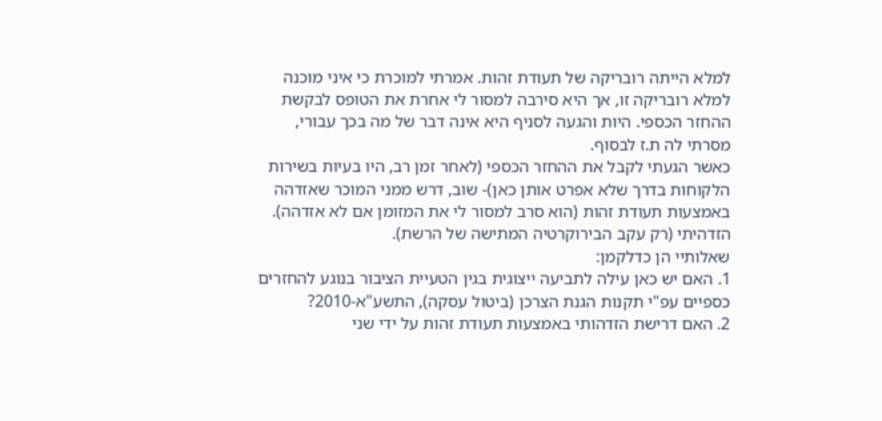למלא הייתה רובריקה של תעודת זהות. אמרתי למוכרת כי איני מוכנה למלא רובריקה זו, אך היא סירבה למסור לי אחרת את הטופס לבקשת ההחזר הכספי. היות והגעה לסניף היא אינה דבר של מה בכך עבורי, מסרתי לה ת.ז לבסוף.
כאשר הגעתי לקבל את ההחזר הכספי (לאחר זמן רב, היו בעיות בשירות הלקוחות בדרך שלא אפרט אותן כאן)- שוב, דרש ממני המוכר שאזדהה באמצעות תעודת זהות (הוא סרב למסור לי את המזומן אם לא אזדהה). הזדהיתי (רק עקב הבירוקרטיה המתישה של הרשת).
שאלותיי הן כדלקמן:
1. האם יש כאן עילה לתביעה ייצוגית בגין הטעיית הציבור בנוגע להחזרים כספיים עפ"י תקנות הגנת הצרכן (ביטול עסקה), התשע"א-2010?
2. האם דרישת הזדהותי באמצעות תעודת זהות על ידי שני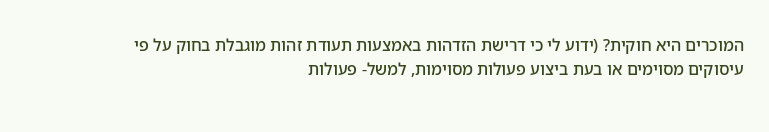המוכרים היא חוקית? (ידוע לי כי דרישת הזדהות באמצעות תעודת זהות מוגבלת בחוק על פי עיסוקים מסוימים או בעת ביצוע פעולות מסוימות, למשל- פעולות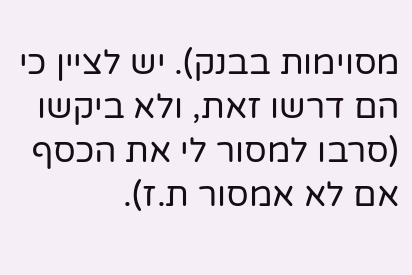מסוימות בבנק). יש לציין כי הם דרשו זאת, ולא ביקשו (סרבו למסור לי את הכסף אם לא אמסור ת.ז).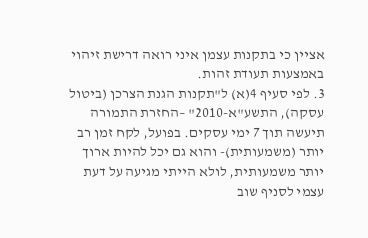אציין כי בתקנות עצמן איני רואה דרישת זיהוי באמצעות תעודת זהות.
3. לפי סעיף 4(א) ל"תקנות הגנת הצרכן (ביטול עסקה), התשע"א-2010" –החזרת התמורה תיעשה תוך 7 ימי עסקים. בפועל, לקח זמן רב יותר (משמעותית)- והוא גם יכל להיות ארוך יותר משמעותית, לולא הייתי מגיעה על דעת עצמי לסניף שוב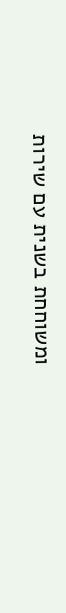ומשוחחת בשנית עם שירות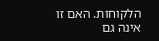הלקוחות. האם זו אינה גם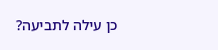כן עילה לתביעה?